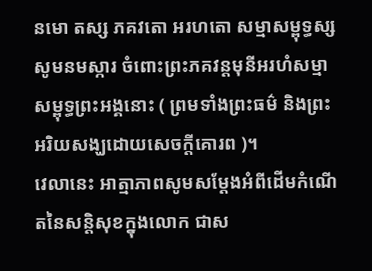នមោ តស្ស ភគវតោ អរហតោ សម្មាសម្ពុទ្ធស្ស
សូមនមស្ការ ចំពោះព្រះភគវន្តមុនីអរហំសម្មាសម្ពុទ្ធព្រះអង្គនោះ ( ព្រមទាំងព្រះធម៌ និងព្រះអរិយសង្ឃដោយសេចក្ដីគោរព )។
វេលានេះ អាត្មាភាពសូមសម្ដែងអំពីដើមកំណើតនៃសន្តិសុខក្នុងលោក ជាស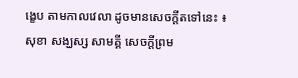ង្ខេប តាមកាលវេលា ដូចមានសេចក្ដីតទៅនេះ ៖
សុខា សង្ឃស្ស សាមគ្គី សេចក្ដីព្រម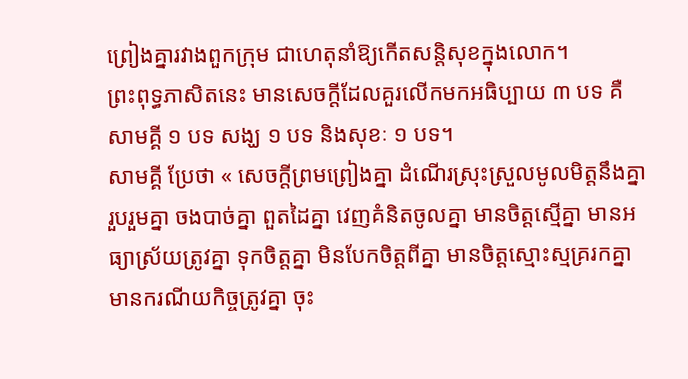ព្រៀងគ្នារវាងពួកក្រុម ជាហេតុនាំឱ្យកើតសន្តិសុខក្នុងលោក។
ព្រះពុទ្ធភាសិតនេះ មានសេចក្ដីដែលគួរលើកមកអធិប្បាយ ៣ បទ គឺ សាមគ្គី ១ បទ សង្ឃ ១ បទ និងសុខៈ ១ បទ។
សាមគ្គី ប្រែថា « សេចក្ដីព្រមព្រៀងគ្នា ដំណើរស្រុះស្រួលមូលមិត្តនឹងគ្នា រួបរួមគ្នា ចងបាច់គ្នា ពួតដៃគ្នា វេញគំនិតចូលគ្នា មានចិត្តស្មើគ្នា មានអធ្យាស្រ័យត្រូវគ្នា ទុកចិត្តគ្នា មិនបែកចិត្តពីគ្នា មានចិត្តស្មោះស្មគ្ររកគ្នា មានករណីយកិច្ចត្រូវគ្នា ចុះ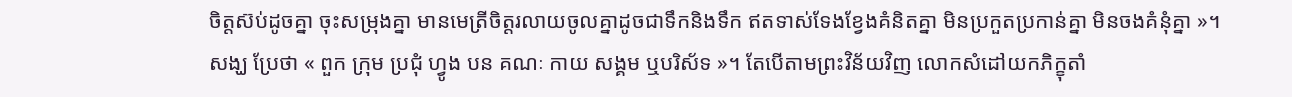ចិត្តស៊ប់ដូចគ្នា ចុះសម្រុងគ្នា មានមេត្រីចិត្តរលាយចូលគ្នាដូចជាទឹកនិងទឹក ឥតទាស់ទែងខ្វែងគំនិតគ្នា មិនប្រកួតប្រកាន់គ្នា មិនចងគំនុំគ្នា »។
សង្ឃ ប្រែថា « ពួក ក្រុម ប្រជុំ ហ្វូង បន គណៈ កាយ សង្គម ឬបរិស័ទ »។ តែបើតាមព្រះវិន័យវិញ លោកសំដៅយកភិក្ខុតាំ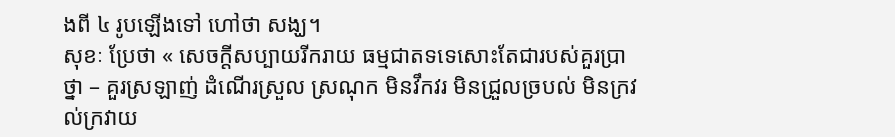ងពី ៤ រូបឡើងទៅ ហៅថា សង្ឃ។
សុខៈ ប្រែថា « សេចក្ដីសប្បាយរីករាយ ធម្មជាតទទេសោះតែជារបស់គួរប្រាថ្នា – គួរស្រឡាញ់ ដំណើរស្រួល ស្រណុក មិនវឹកវរ មិនជ្រួលច្របល់ មិនក្រវល់ក្រវាយ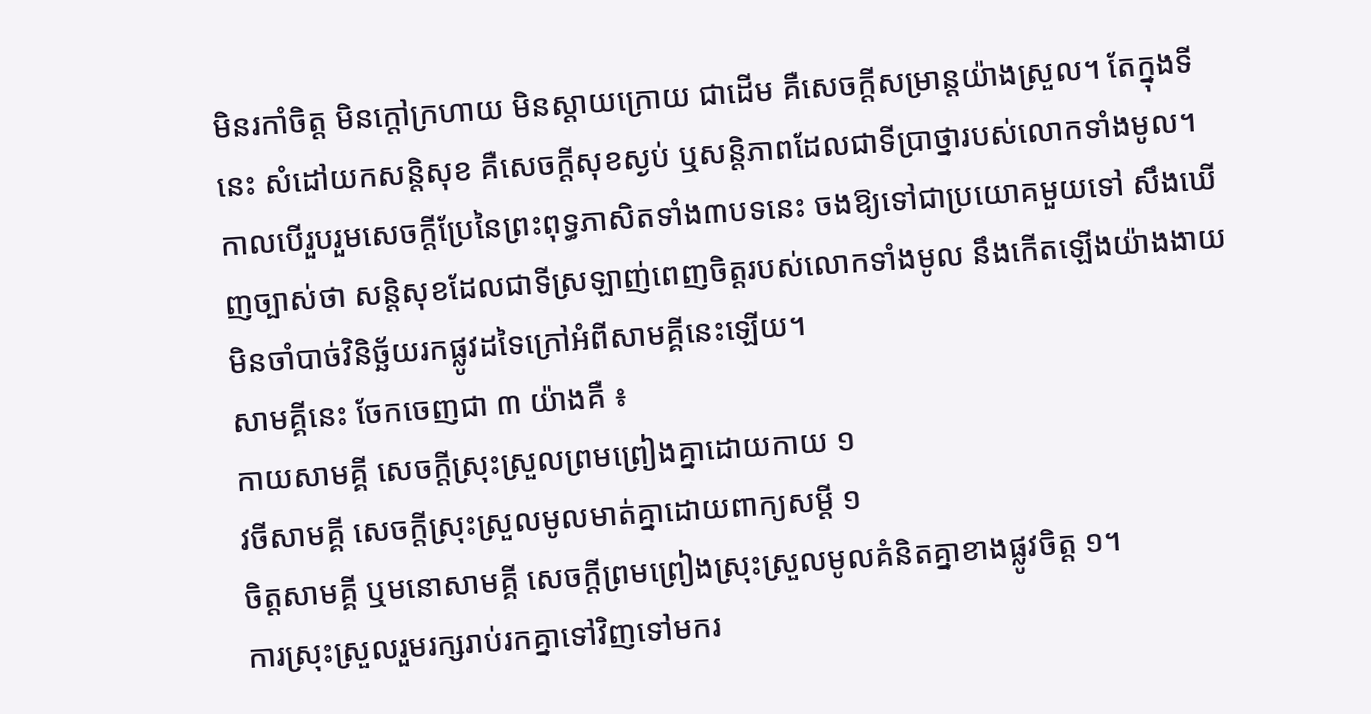មិនរកាំចិត្ត មិនក្ដៅក្រហាយ មិនស្ដាយក្រោយ ជាដើម គឺសេចក្ដីសម្រាន្តយ៉ាងស្រួល។ តែក្នុងទីនេះ សំដៅយកសន្តិសុខ គឺសេចក្ដីសុខស្ងប់ ឬសន្តិភាពដែលជាទីប្រាថ្នារបស់លោកទាំងមូល។
កាលបើរួបរួមសេចក្ដីប្រែនៃព្រះពុទ្ធភាសិតទាំង៣បទនេះ ចងឱ្យទៅជាប្រយោគមួយទៅ សឹងឃើញច្បាស់ថា សន្តិសុខដែលជាទីស្រឡាញ់ពេញចិត្តរបស់លោកទាំងមូល នឹងកើតឡើងយ៉ាងងាយមិនចាំបាច់វិនិច្ឆ័យរកផ្លូវដទៃក្រៅអំពីសាមគ្គីនេះឡើយ។
សាមគ្គីនេះ ចែកចេញជា ៣ យ៉ាងគឺ ៖
កាយសាមគ្គី សេចក្ដីស្រុះស្រួលព្រមព្រៀងគ្នាដោយកាយ ១
វចីសាមគ្គី សេចក្ដីស្រុះស្រួលមូលមាត់គ្នាដោយពាក្យសម្ដី ១
ចិត្តសាមគ្គី ឬមនោសាមគ្គី សេចក្ដីព្រមព្រៀងស្រុះស្រួលមូលគំនិតគ្នាខាងផ្លូវចិត្ត ១។
ការស្រុះស្រួលរួមរក្សរាប់រកគ្នាទៅវិញទៅមករ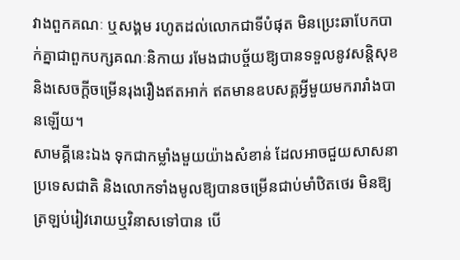វាងពួកគណៈ ឬសង្គម រហូតដល់លោកជាទីបំផុត មិនប្រេះឆាបែកបាក់គ្នាជាពួកបក្សគណៈនិកាយ រមែងជាបច្ច័យឱ្យបានទទួលនូវសន្តិសុខ និងសេចក្ដីចម្រើនរុងរឿងឥតអាក់ ឥតមានឧបសគ្គអ្វីមួយមករារាំងបានឡើយ។
សាមគ្គីនេះឯង ទុកជាកម្លាំងមួយយ៉ាងសំខាន់ ដែលអាចជួយសាសនា ប្រទេសជាតិ និងលោកទាំងមូលឱ្យបានចម្រើនជាប់មាំឋិតថេរ មិនឱ្យត្រឡប់រៀវរោយឬវិនាសទៅបាន បើ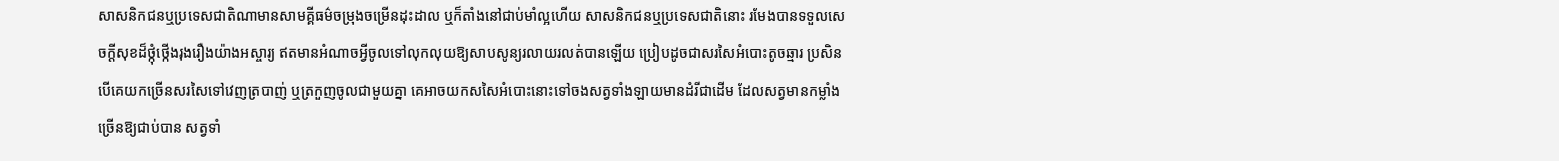សាសនិកជនឬប្រទេសជាតិណាមានសាមគ្គីធម៌ចម្រុងចម្រើនដុះដាល ឬក៏តាំងនៅជាប់មាំល្អហើយ សាសនិកជនឬប្រទេសជាតិនោះ រមែងបានទទួលសេចក្ដីសុខដ៏ថ្កុំថ្កើងរុងរឿងយ៉ាងអស្ចារ្យ ឥតមានអំណាចអ្វីចូលទៅលុកលុយឱ្យសាបសូន្យរលាយរលត់បានឡើយ ប្រៀបដូចជាសរសៃអំបោះតូចឆ្មារ ប្រសិនបើគេយកច្រើនសរសៃទៅវេញត្របាញ់ ឬត្រកួញចូលជាមួយគ្នា គេអាចយកសសៃអំបោះនោះទៅចងសត្វទាំងឡាយមានដំរីជាដើម ដែលសត្វមានកម្លាំងច្រើនឱ្យជាប់បាន សត្វទាំ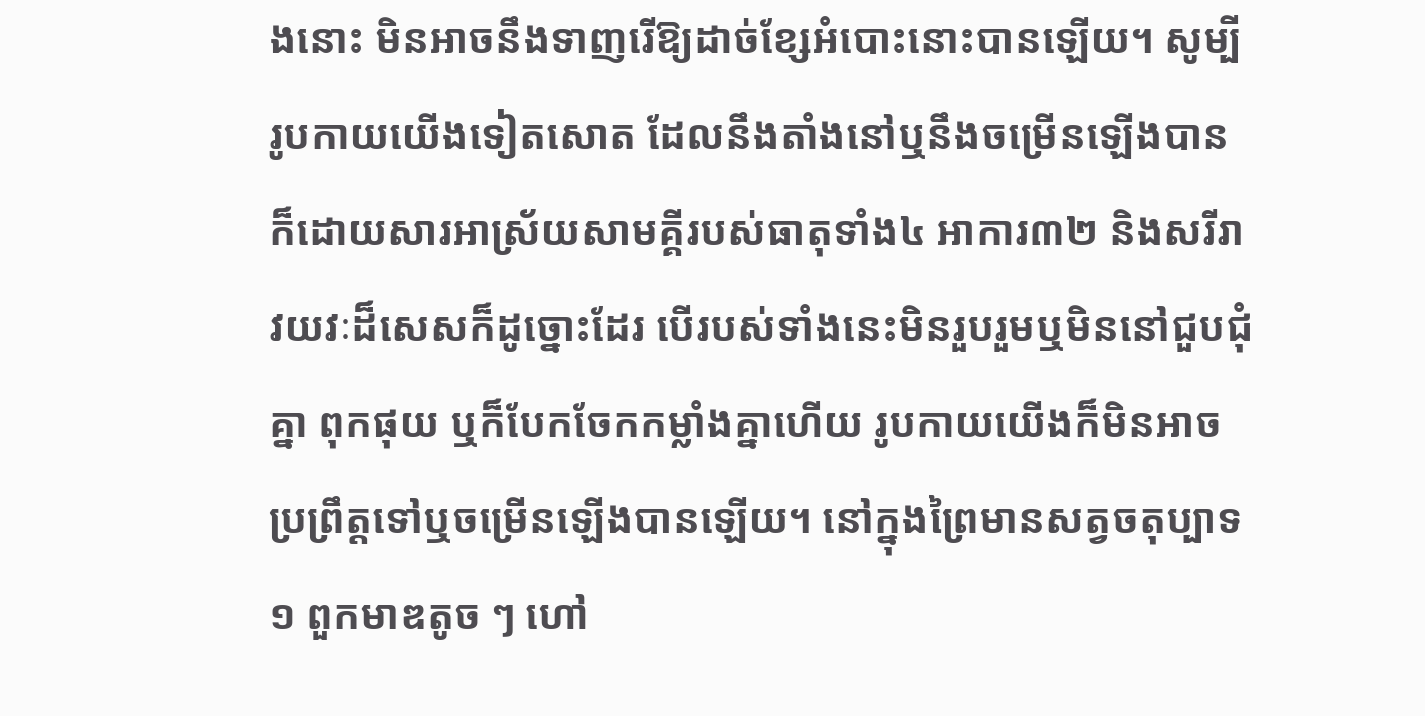ងនោះ មិនអាចនឹងទាញរើឱ្យដាច់ខ្សែអំបោះនោះបានឡើយ។ សូម្បីរូបកាយយើងទៀតសោត ដែលនឹងតាំងនៅឬនឹងចម្រើនឡើងបាន ក៏ដោយសារអាស្រ័យសាមគ្គីរបស់ធាតុទាំង៤ អាការ៣២ និងសរីរាវយវៈដ៏សេសក៏ដូច្នោះដែរ បើរបស់ទាំងនេះមិនរួបរួមឬមិននៅជួបជុំគ្នា ពុកផុយ ឬក៏បែកចែកកម្លាំងគ្នាហើយ រូបកាយយើងក៏មិនអាចប្រព្រឹត្តទៅឬចម្រើនឡើងបានឡើយ។ នៅក្នុងព្រៃមានសត្វចតុប្បាទ ១ ពួកមាឌតូច ៗ ហៅ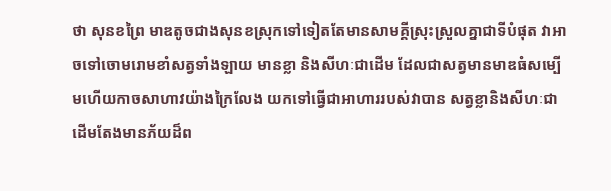ថា សុនខព្រៃ មាឌតូចជាងសុនខស្រុកទៅទៀតតែមានសាមគ្គីស្រុះស្រួលគ្នាជាទីបំផុត វាអាចទៅចោមរោមខាំសត្វទាំងឡាយ មានខ្លា និងសីហៈជាដើម ដែលជាសត្វមានមាឌធំសម្បើមហើយកាចសាហាវយ៉ាងក្រៃលែង យកទៅធ្វើជាអាហាររបស់វាបាន សត្វខ្លានិងសីហៈជាដើមតែងមានភ័យដ៏ព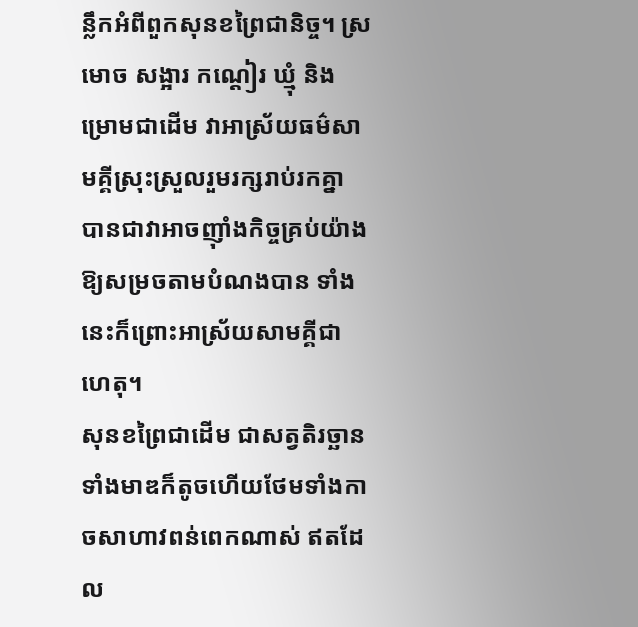ន្លឹកអំពីពួកសុនខព្រៃជានិច្ច។ ស្រមោច សង្អារ កណ្ដៀរ ឃ្មុំ និងម្រោមជាដើម វាអាស្រ័យធម៌សាមគ្គីស្រុះស្រួលរួមរក្សរាប់រកគ្នា បានជាវាអាចញ៉ាំងកិច្ចគ្រប់យ៉ាងឱ្យសម្រចតាមបំណងបាន ទាំងនេះក៏ព្រោះអាស្រ័យសាមគ្គីជាហេតុ។
សុនខព្រៃជាដើម ជាសត្វតិរច្ឆានទាំងមាឌក៏តូចហើយថែមទាំងកាចសាហាវពន់ពេកណាស់ ឥតដែល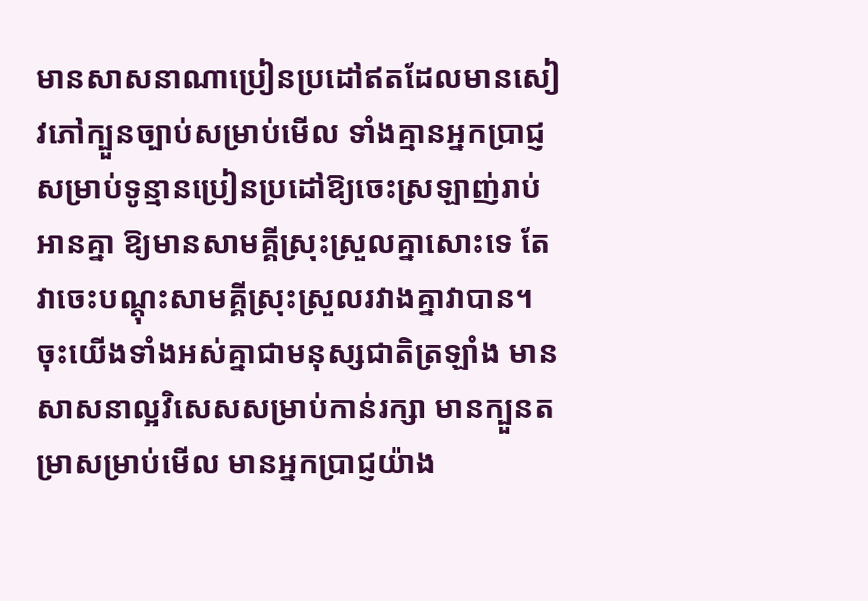មានសាសនាណាប្រៀនប្រដៅឥតដែលមានសៀវភៅក្បួនច្បាប់សម្រាប់មើល ទាំងគ្មានអ្នកប្រាជ្ញសម្រាប់ទូន្មានប្រៀនប្រដៅឱ្យចេះស្រឡាញ់រាប់អានគ្នា ឱ្យមានសាមគ្គីស្រុះស្រួលគ្នាសោះទេ តែវាចេះបណ្ដុះសាមគ្គីស្រុះស្រួលរវាងគ្នាវាបាន។ ចុះយើងទាំងអស់គ្នាជាមនុស្សជាតិត្រឡាំង មានសាសនាល្អវិសេសសម្រាប់កាន់រក្សា មានក្បួនតម្រាសម្រាប់មើល មានអ្នកប្រាជ្ញយ៉ាង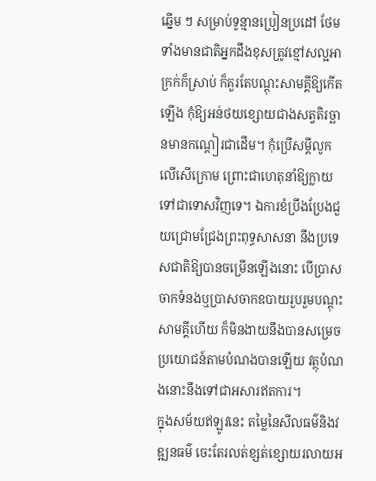ឆ្នើម ៗ សម្រាប់ទូន្មានប្រៀនប្រដៅ ថែមទាំងមានជាតិអ្នកដឹងខុសត្រូវខ្មៅសល្អអាក្រក់ក៏ស្រាប់ ក៏គួរតែបណ្ដុះសាមគ្គីឱ្យកើតឡើង កុំឱ្យអន់ថយខ្សោយជាងសត្វតិរច្ឆានមានកណ្ដៀរជាដើម។ កុំប្រើសម្ដីលូកលើសើក្រោម ព្រោះជាហេតុនាំឱ្យក្លាយទៅជាទោសវិញទេ។ ឯការខំប្រឹងប្រែងជួយជ្រោមជ្រែងព្រះពុទ្ធសាសនា នឹងប្រទេសជាតិឱ្យបានចម្រើនឡើងនោះ បើប្រាសចាកទំនងឬប្រាសចាកឧបាយរួបរួមបណ្ដុះសាមគ្គីហើយ ក៏មិនងាយនឹងបានសម្រេចប្រយោជន៍តាមបំណងបានឡើយ វត្ថុបំណងនោះនឹងទៅជាអសារឥតការ។
ក្នុងសម័យឥឡូវនេះ តម្លៃនៃសីលធម៌និងវឌ្ឍនធម៌ ចេះតែរលត់ខ្សត់ខ្សោយរលាយអ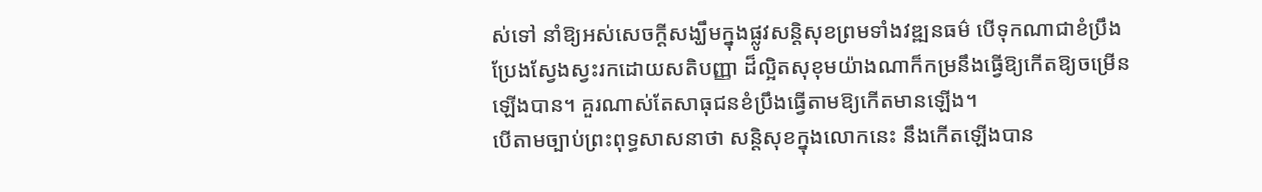ស់ទៅ នាំឱ្យអស់សេចក្ដីសង្ឃឹមក្នុងផ្លូវសន្តិសុខព្រមទាំងវឌ្ឍនធម៌ បើទុកណាជាខំប្រឹងប្រែងស្វែងស្វះរកដោយសតិបញ្ញា ដ៏ល្អិតសុខុមយ៉ាងណាក៏កម្រនឹងធ្វើឱ្យកើតឱ្យចម្រើនឡើងបាន។ គួរណាស់តែសាធុជនខំប្រឹងធ្វើតាមឱ្យកើតមានឡើង។
បើតាមច្បាប់ព្រះពុទ្ធសាសនាថា សន្តិសុខក្នុងលោកនេះ នឹងកើតឡើងបាន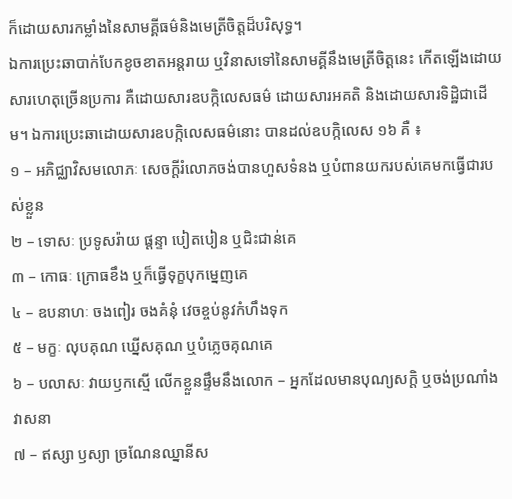ក៏ដោយសារកម្លាំងនៃសាមគ្គីធម៌និងមេត្រីចិត្តដ៏បរិសុទ្ធ។
ឯការប្រេះឆាបាក់បែកខូចខាតអន្តរាយ ឬវិនាសទៅនៃសាមគ្គីនឹងមេត្រីចិត្តនេះ កើតឡើងដោយសារហេតុច្រើនប្រការ គឺដោយសារឧបក្កិលេសធម៌ ដោយសារអគតិ និងដោយសារទិដ្ឋិជាដើម។ ឯការប្រេះឆាដោយសារឧបក្កិលេសធម៌នោះ បានដល់ឧបក្កិលេស ១៦ គឺ ៖
១ – អភិជ្ឈាវិសមលោភៈ សេចក្ដីរំលោភចង់បានហួសទំនង ឬបំពានយករបស់គេមកធ្វើជារបស់ខ្លួន
២ – ទោសៈ ប្រទូសរ៉ាយ ផ្ដន្ទា បៀតបៀន ឬជិះជាន់គេ
៣ – កោធៈ ក្រោធខឹង ឬក៏ធ្វើទុក្ខបុកម្នេញគេ
៤ – ឧបនាហៈ ចងពៀរ ចងគំនុំ វេចខ្ចប់នូវកំហឹងទុក
៥ – មក្ខៈ លុបគុណ ឃ្នើសគុណ ឬបំភ្លេចគុណគេ
៦ – បលាសៈ វាយឫកស្មើ លើកខ្លួនផ្ទឹមនឹងលោក – អ្នកដែលមានបុណ្យសក្តិ ឬចង់ប្រណាំងវាសនា
៧ – ឥស្សា ឫស្យា ច្រណែនឈ្នានីស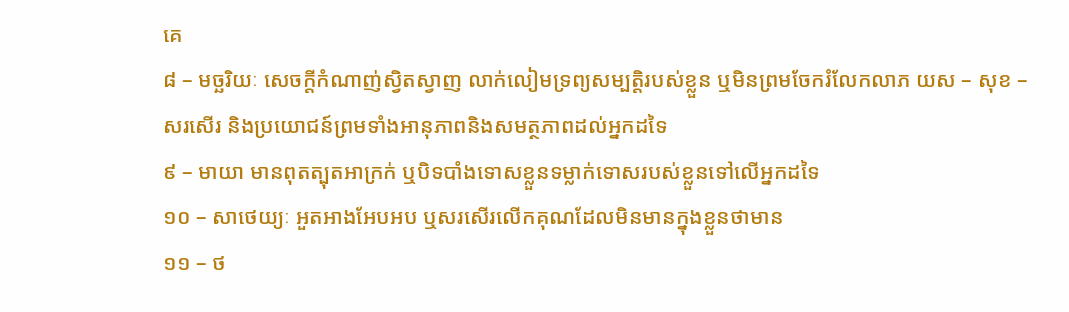គេ
៨ – មច្ឆរិយៈ សេចក្ដីកំណាញ់ស្វិតស្វាញ លាក់លៀមទ្រព្យសម្បត្តិរបស់ខ្លួន ឬមិនព្រមចែករំលែកលាភ យស – សុខ – សរសើរ និងប្រយោជន៍ព្រមទាំងអានុភាពនិងសមត្ថភាពដល់អ្នកដទៃ
៩ – មាយា មានពុតត្បុតអាក្រក់ ឬបិទបាំងទោសខ្លួនទម្លាក់ទោសរបស់ខ្លួនទៅលើអ្នកដទៃ
១០ – សាថេយ្យៈ អួតអាងអែបអប ឬសរសើរលើកគុណដែលមិនមានក្នុងខ្លួនថាមាន
១១ – ថ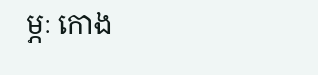ម្ភៈ កោង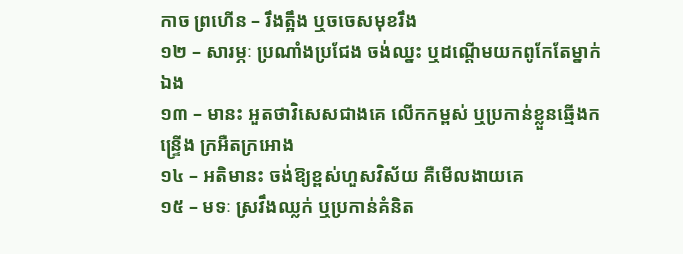កាច ព្រហើន – រឹងត្អឹង ឬចចេសមុខរឹង
១២ – សារម្ភៈ ប្រណាំងប្រជែង ចង់ឈ្នះ ឬដណ្ដើមយកពូកែតែម្នាក់ឯង
១៣ – មានះ អួតថាវិសេសជាងគេ លើកកម្ពស់ ឬប្រកាន់ខ្លួនឆ្មើងកន្រ្ទើង ក្រអឺតក្រអោង
១៤ – អតិមានះ ចង់ឱ្យខ្ពស់ហួសវិស័យ គឺមើលងាយគេ
១៥ – មទៈ ស្រវឹងឈ្លក់ ឬប្រកាន់គំនិត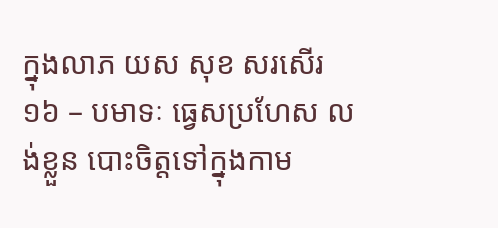ក្នុងលាភ យស សុខ សរសើរ
១៦ – បមាទៈ ធ្វេសប្រហែស លង់ខ្លួន បោះចិត្តទៅក្នុងកាម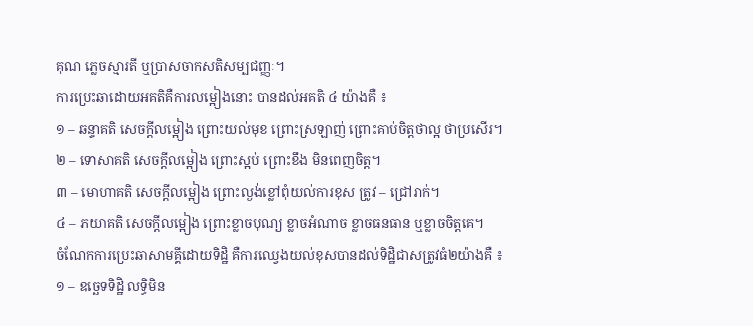គុណ ភ្លេចស្មារតី ឬប្រាសចាកសតិសម្បជញ្ញៈ។
ការប្រេះឆាដោយអគតិគឺការលម្អៀងនោះ បានដល់អគតិ ៤ យ៉ាងគឺ ៖
១ – ឆន្ទាគតិ សេចក្ដីលម្អៀង ព្រោះយល់មុខ ព្រោះស្រឡាញ់ ព្រោះគាប់ចិត្តថាល្អ ថាប្រសើរ។
២ – ទោសាគតិ សេចក្ដីលម្អៀង ព្រោះស្អប់ ព្រោះខឹង មិនពេញចិត្ត។
៣ – មោហាគតិ សេចក្ដីលម្អៀង ព្រោះល្ងង់ខ្លៅពុំយល់ការខុស ត្រូវ – ជ្រៅរាក់។
៤ – ភយាគតិ សេចក្ដីលម្អៀង ព្រោះខ្លាចបុណ្យ ខ្លាចអំណាច ខ្លាចធនធាន ឬខ្លាចចិត្តគេ។
ចំណែកការប្រេះឆាសាមគ្គីដោយទិដ្ឋិ គឺការឈ្វេងយល់ខុសបានដល់ទិដ្ឋិជាសត្រូវធំ២យ៉ាងគឺ ៖
១ – ឧច្ឆេទទិដ្ឋិ លទ្ធិមិន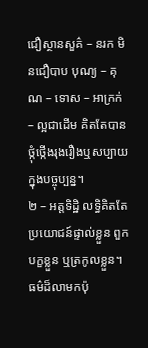ជឿស្ថានសួគ៌ – នរក មិនជឿបាប បុណ្យ – គុណ – ទោស – អាក្រក់ – ល្អជាដើម គិតតែបានថ្កុំថ្កើងរុងរឿងឬសប្បាយក្នុងបច្ចុប្បន្ន។
២ – អត្តទិដ្ឋិ លទ្ធិគិតតែប្រយោជន៍ផ្ទាល់ខ្លួន ពួកបក្ខខ្លួន ឬត្រកូលខ្លួន។
ធម៌ដ៏លាមកប៉ុ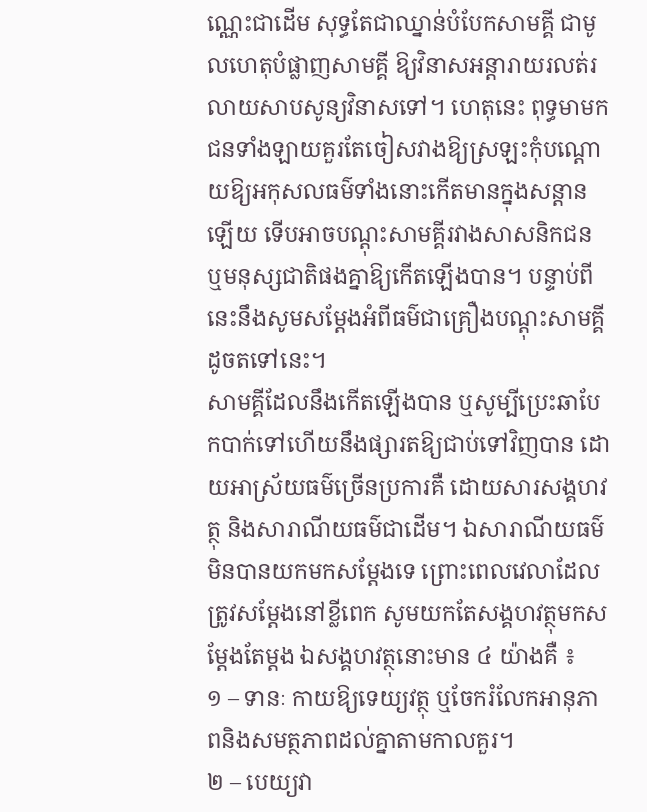ណ្ណេះជាដើម សុទ្ធតែជាឈ្នាន់បំបែកសាមគ្គី ជាមូលហេតុបំផ្លាញសាមគ្គី ឱ្យវិនាសអន្តារាយរលត់រលាយសាបសូន្យវិនាសទៅ។ ហេតុនេះ ពុទ្ធមាមកជនទាំងឡាយគួរតែចៀសវាងឱ្យស្រឡះកុំបណ្ដោយឱ្យអកុសលធម៌ទាំងនោះកើតមានក្នុងសន្ដានឡើយ ទើបអាចបណ្ដុះសាមគ្គីរវាងសាសនិកជន ឬមនុស្សជាតិផងគ្នាឱ្យកើតឡើងបាន។ បន្ទាប់ពីនេះនឹងសូមសម្ដែងអំពីធម៌ជាគ្រឿងបណ្ដុះសាមគ្គីដូចតទៅនេះ។
សាមគ្គីដែលនឹងកើតឡើងបាន ឬសូម្បីប្រេះឆាបែកបាក់ទៅហើយនឹងផ្សារតឱ្យជាប់ទៅវិញបាន ដោយអាស្រ័យធម៌ច្រើនប្រការគឺ ដោយសារសង្គហវត្ថុ និងសារាណីយធម៌ជាដើម។ ឯសារាណីយធម៌មិនបានយកមកសម្ដែងទេ ព្រោះពេលវេលាដែលត្រូវសម្ដែងនៅខ្លីពេក សូមយកតែសង្គហវត្ថុមកសម្ដែងតែម្ដង ឯសង្គហវត្ថុនោះមាន ៤ យ៉ាងគឺ ៖
១ – ទានៈ កាយឱ្យទេយ្យវត្ថុ ឬចែករំលែកអានុភាពនិងសមត្ថភាពដល់គ្នាតាមកាលគួរ។
២ – បេយ្យវា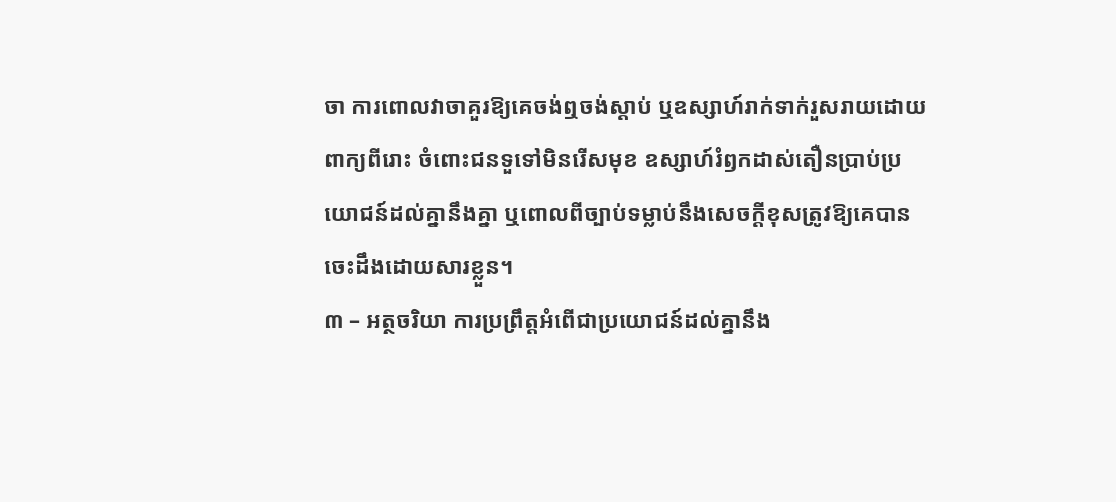ចា ការពោលវាចាគួរឱ្យគេចង់ឮចង់ស្ដាប់ ឬឧស្សាហ៍រាក់ទាក់រួសរាយដោយពាក្យពីរោះ ចំពោះជនទួទៅមិនរើសមុខ ឧស្សាហ៍រំឭកដាស់តឿនប្រាប់ប្រយោជន៍ដល់គ្នានឹងគ្នា ឬពោលពីច្បាប់ទម្លាប់នឹងសេចក្ដីខុសត្រូវឱ្យគេបានចេះដឹងដោយសារខ្លួន។
៣ – អត្ថចរិយា ការប្រព្រឹត្តអំពើជាប្រយោជន៍ដល់គ្នានឹង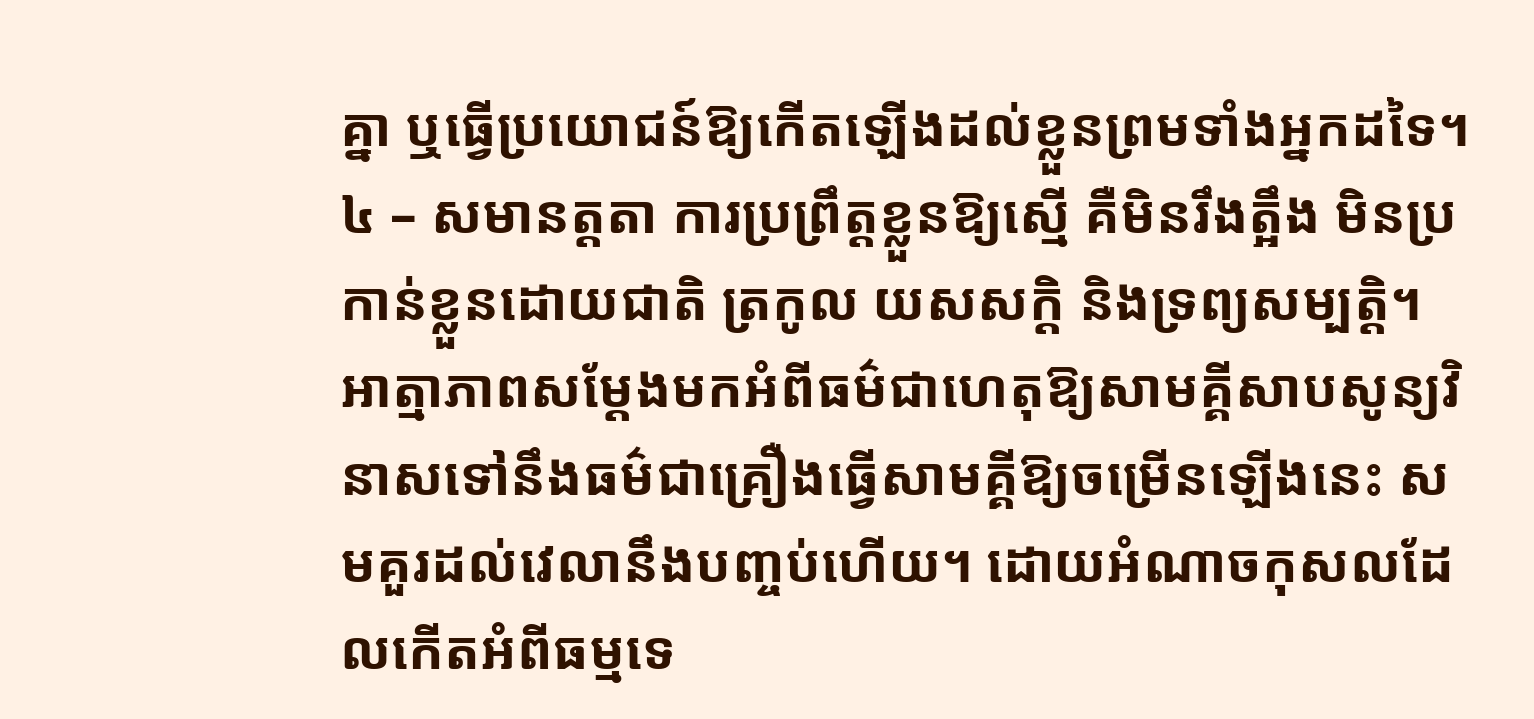គ្នា ឬធ្វើប្រយោជន៍ឱ្យកើតឡើងដល់ខ្លួនព្រមទាំងអ្នកដទៃ។
៤ – សមានត្តតា ការប្រព្រឹត្តខ្លួនឱ្យស្មើ គឺមិនរឹងត្អឹង មិនប្រកាន់ខ្លួនដោយជាតិ ត្រកូល យសសក្ដិ និងទ្រព្យសម្បត្តិ។
អាត្មាភាពសម្ដែងមកអំពីធម៌ជាហេតុឱ្យសាមគ្គីសាបសូន្យវិនាសទៅនឹងធម៌ជាគ្រឿងធ្វើសាមគ្គីឱ្យចម្រើនឡើងនេះ សមគួរដល់វេលានឹងបញ្ចប់ហើយ។ ដោយអំណាចកុសលដែលកើតអំពីធម្មទេ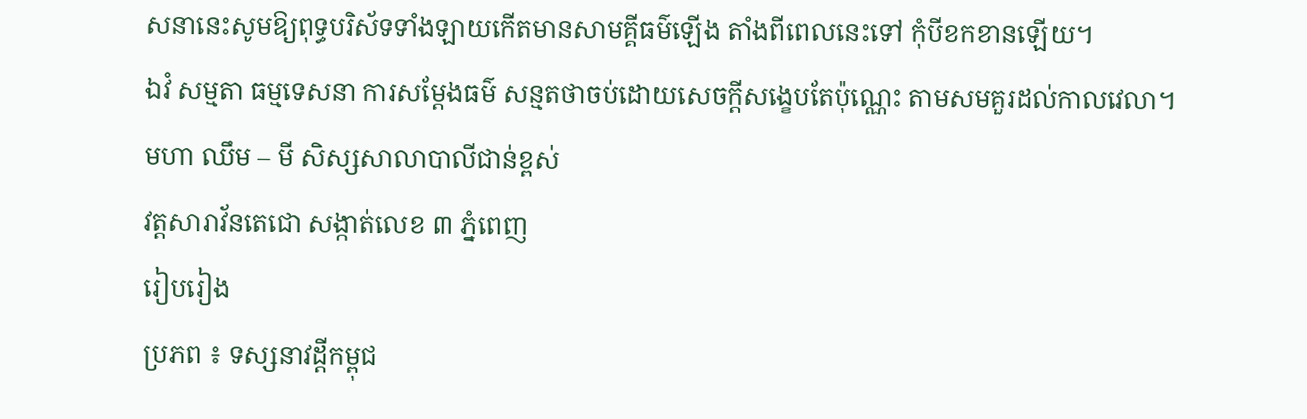សនានេះសូមឱ្យពុទ្ធបរិស័ទទាំងឡាយកើតមានសាមគ្គីធម៌ឡើង តាំងពីពេលនេះទៅ កុំបីខកខានឡើយ។
ឯវំ សម្មតា ធម្មទេសនា ការសម្ដែងធម៌ សន្មតថាចប់ដោយសេចក្ដីសង្ខេបតែប៉ុណ្ណេះ តាមសមគួរដល់កាលវេលា។
មហា ឈឹម – មី សិស្សសាលាបាលីជាន់ខ្ពស់
វត្តសារាវ័នតេជោ សង្កាត់លេខ ៣ ភ្នំពេញ
រៀបរៀង
ប្រភព ៖ ទស្សនាវដ្ដីកម្ពុជ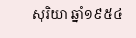សុរិយា ឆ្នាំ១៩៥៤